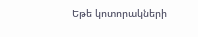Եթե կոտորակների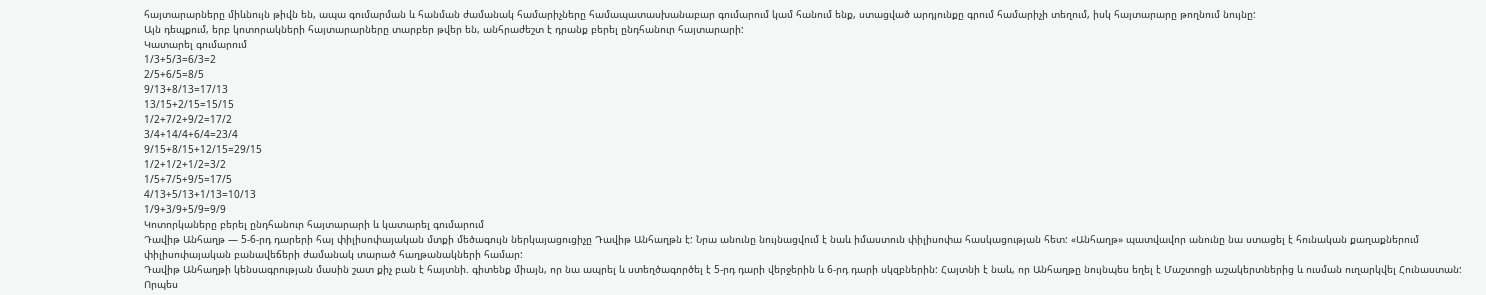հայտարարները միևնույն թիվն են, ապա գումարման և հանման ժամանակ համարիչները համապատասխանաբար գումարում կամ հանում ենք, ստացված արդյունքը գրում համարիչի տեղում, իսկ հայտարարը թողնում նույնը:
Այն դեպքում, երբ կոտորակների հայտարարները տարբեր թվեր են, անհրաժեշտ է դրանք բերել ընդհանուր հայտարարի:
Կատարել գումարում
1/3+5/3=6/3=2
2/5+6/5=8/5
9/13+8/13=17/13
13/15+2/15=15/15
1/2+7/2+9/2=17/2
3/4+14/4+6/4=23/4
9/15+8/15+12/15=29/15
1/2+1/2+1/2=3/2
1/5+7/5+9/5=17/5
4/13+5/13+1/13=10/13
1/9+3/9+5/9=9/9
Կոտորկաները բերել ընդհանուր հայտարարի և կատարել գումարում
Դավիթ Անհաղթ — 5-6-րդ դարերի հայ փիլիսոփայական մտքի մեծագույն ներկայացուցիչը Դավիթ Անհաղթն է: Նրա անունը նույնացվում է նաև իմաստուն փիլիսոփա հասկացության հետ: «Անհաղթ» պատվավոր անունը նա ստացել է հունական քաղաքներում փիլիսոփայական բանավեճերի ժամանակ տարած հաղթանակների համար:
Դավիթ Անհաղթի կենսագրության մասին շատ քիչ բան է հայտնի. գիտենք միայն, որ նա ապրել և ստեղծագործել է 5-րդ դարի վերջերին և 6-րդ դարի սկզբներին: Հայտնի է նաև, որ Անհաղթը նույնպես եղել է Մաշտոցի աշակերտներից և ուսման ուղարկվել Հունաստան: Որպես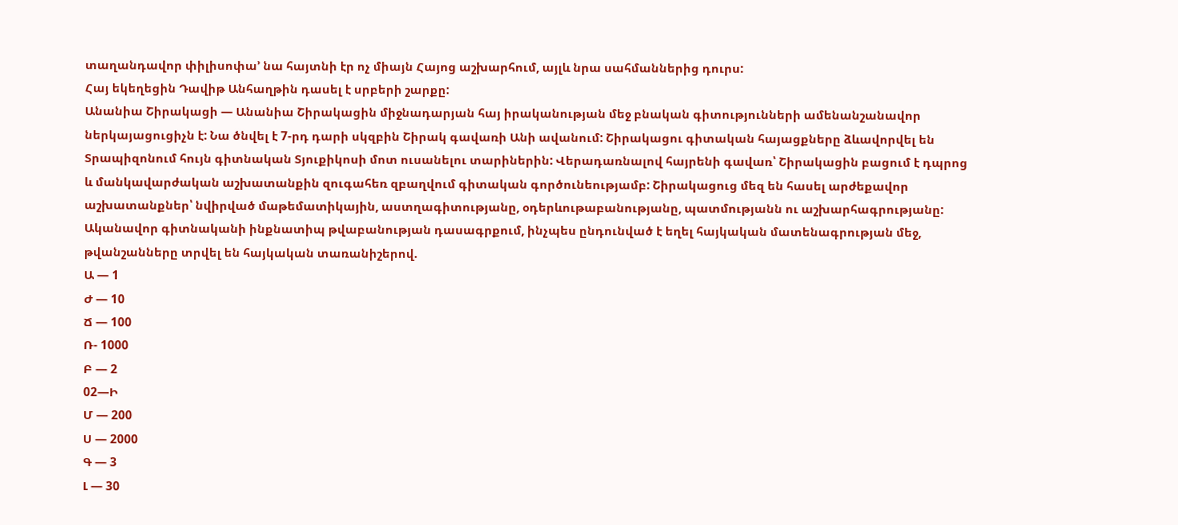տաղանդավոր փիլիսոփա’ նա հայտնի էր ոչ միայն Հայոց աշխարհում, այլև նրա սահմաններից դուրս:
Հայ եկեղեցին Դավիթ Անհաղթին դասել է սրբերի շարքը:
Անանիա Շիրակացի — Անանիա Շիրակացին միջնադարյան հայ իրականության մեջ բնական գիտությունների ամենանշանավոր ներկայացուցիչն է: Նա ծնվել է 7-րդ դարի սկզբին Շիրակ գավառի Անի ավանում: Շիրակացու գիտական հայացքները ձևավորվել են Տրապիզոնում հույն գիտնական Տյուքիկոսի մոտ ուսանելու տարիներին: Վերադառնալով հայրենի գավառ՝ Շիրակացին բացում է դպրոց և մանկավարժական աշխատանքին զուգահեռ զբաղվում գիտական գործունեությամբ: Շիրակացուց մեզ են հասել արժեքավոր աշխատանքներ՝ նվիրված մաթեմատիկային, աստղագիտությանը, օդերևութաբանությանը, պատմությանն ու աշխարհագրությանը: Ականավոր գիտնականի ինքնատիպ թվաբանության դասագրքում, ինչպես ընդունված է եղել հայկական մատենագրության մեջ, թվանշանները տրվել են հայկական տառանիշերով.
Ա — 1
Ժ — 10
Ճ — 100
Ռ- 1000
Բ — 2
02—Ի
Մ — 200
Ս — 2000
Գ — 3
Լ — 30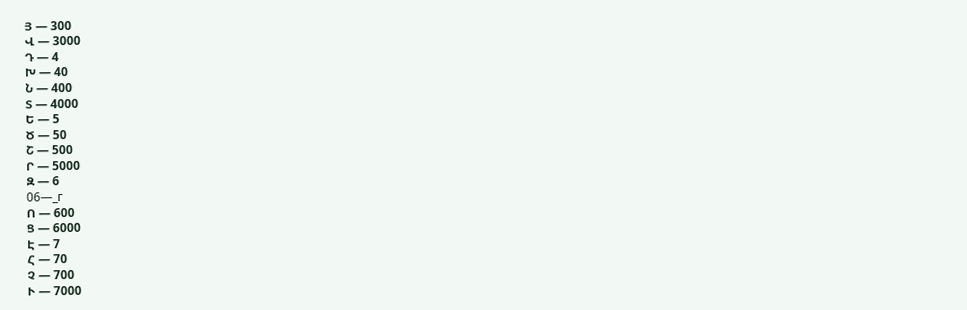Յ — 300
Վ — 3000
Դ — 4
Խ — 40
Ն — 400
Տ — 4000
Ե — 5
Ծ — 50
Շ — 500
Ր — 5000
Զ — 6
06—_г
Ո — 600
Ց — 6000
Է — 7
Հ — 70
Չ — 700
Ւ — 7000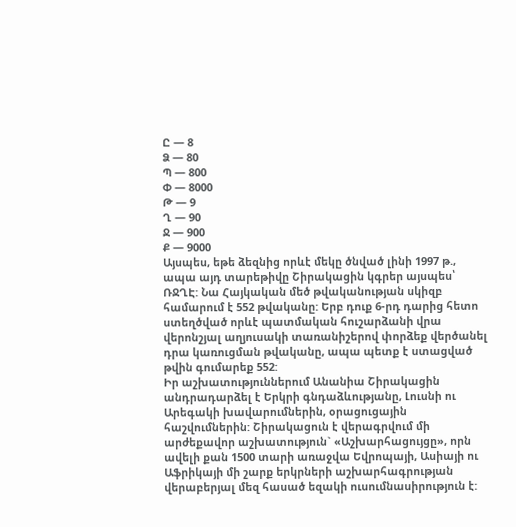Ը — 8
Ձ — 80
Պ — 800
Փ — 8000
Թ — 9
Ղ — 90
Ջ — 900
Ք — 9000
Այսպես, եթե ձեզնից որևէ մեկը ծնված լինի 1997 թ., ապա այդ տարեթիվը Շիրակացին կգրեր այսպես՝ ՌՋՂԷ: Նա Հայկական մեծ թվականության սկիզբ համարում է 552 թվականը: Երբ դուք 6-րդ դարից հետո ստեղծված որևէ պատմական հուշարձանի վրա վերոնշյալ աղյուսակի տառանիշերով փորձեք վերծանել դրա կառուցման թվականը, ապա պետք է ստացված թվին գումարեք 552:
Իր աշխատություններում Անանիա Շիրակացին անդրադարձել է Երկրի գնդաձևությանը, Լուսնի ու Արեգակի խավարումներին, օրացուցային հաշվումներին: Շիրակացուն է վերագրվում մի արժեքավոր աշխատություն` «Աշխարհացույցը», որն ավելի քան 1500 տարի առաջվա Եվրոպայի, Ասիայի ու Աֆրիկայի մի շարք երկրների աշխարհագրության վերաբերյալ մեզ հասած եզակի ուսումնասիրություն է: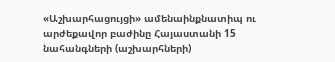«Աշխարհացույցի» ամենաինքնատիպ ու արժեքավոր բաժինը Հայաստանի 15 նահանգների (աշխարհների)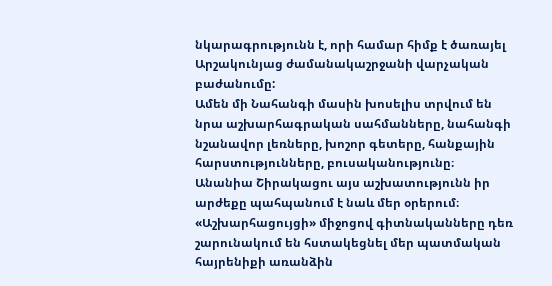նկարագրությունն է, որի համար հիմք է ծառայել Արշակունյաց ժամանակաշրջանի վարչական բաժանումը:
Ամեն մի Նահանգի մասին խոսելիս տրվում են նրա աշխարհագրական սահմանները, նահանգի նշանավոր լեռները, խոշոր գետերը, հանքային հարստությունները, բուսականությունը։
Անանիա Շիրակացու այս աշխատությունն իր արժեքը պահպանում է նաև մեր օրերում։ «Աշխարհացույցի» միջոցով գիտնականները դեռ շարունակում են հստակեցնել մեր պատմական հայրենիքի առանձին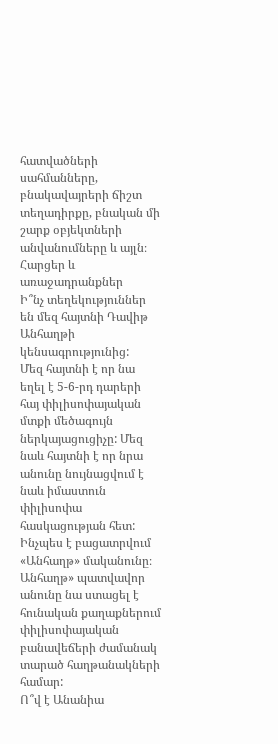հատվածների սահմանները, բնակավայրերի ճիշտ տեղադիրքը, բնական մի շարք օբյեկտների անվանումները և այլն։
Հարցեր և առաջադրանքներ
Ի՞նչ տեղեկություններ են մեզ հայտնի Դավիթ Անհաղթի կենսագրությունից:
Մեզ հայտնի է որ նա եղել է 5-6-րդ դարերի հայ փիլիսոփայական մտքի մեծագույն ներկայացուցիչը: Մեզ նաև հայտնի է որ նրա անունը նույնացվում է նաև իմաստուն փիլիսոփա հասկացության հետ:
Ինչպես է բացատրվում «Անհաղթ» մականունը։
Անհաղթ» պատվավոր անունը նա ստացել է հունական քաղաքներում փիլիսոփայական բանավեճերի ժամանակ տարած հաղթանակների համար:
Ո՞վ է Անանիա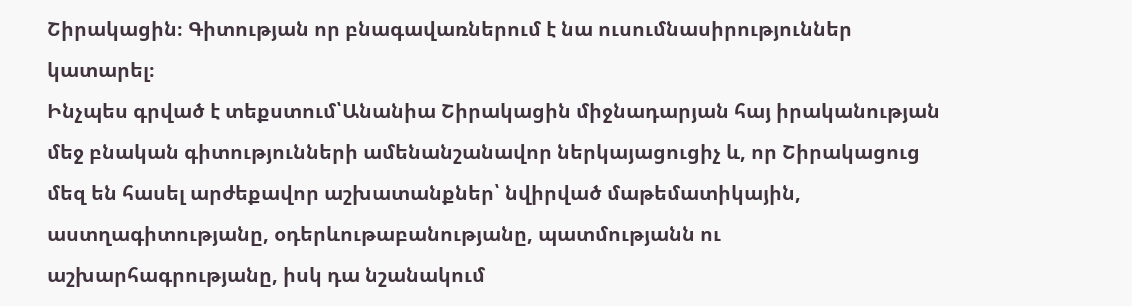Շիրակացին։ Գիտության որ բնագավառներում է նա ուսումնասիրություններ կատարել։
Ինչպես գրված է տեքստում՝Անանիա Շիրակացին միջնադարյան հայ իրականության մեջ բնական գիտությունների ամենանշանավոր ներկայացուցիչ և, որ Շիրակացուց մեզ են հասել արժեքավոր աշխատանքներ՝ նվիրված մաթեմատիկային, աստղագիտությանը, օդերևութաբանությանը, պատմությանն ու աշխարհագրությանը, իսկ դա նշանակում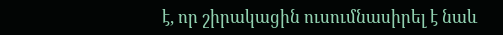է, որ շիրակացին ուսումնասիրել է նաև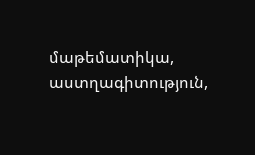մաթեմատիկա, աստղագիտություն,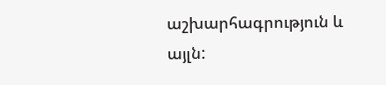աշխարհագրություն և այլն: